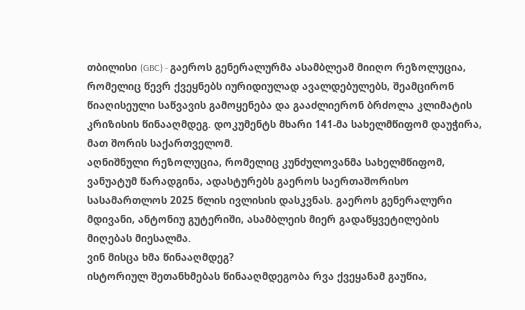თბილისი (GBC) - გაეროს გენერალურმა ასამბლეამ მიიღო რეზოლუცია, რომელიც წევრ ქვეყნებს იურიდიულად ავალდებულებს, შეამცირონ წიაღისეული საწვავის გამოყენება და გააძლიერონ ბრძოლა კლიმატის კრიზისის წინააღმდეგ. დოკუმენტს მხარი 141-მა სახელმწიფომ დაუჭირა, მათ შორის საქართველომ.
აღნიშნული რეზოლუცია, რომელიც კუნძულოვანმა სახელმწიფომ, ვანუატუმ წარადგინა, ადასტურებს გაეროს საერთაშორისო სასამართლოს 2025 წლის ივლისის დასკვნას. გაეროს გენერალური მდივანი, ანტონიუ გუტერიში, ასამბლეის მიერ გადაწყვეტილების მიღებას მიესალმა.
ვინ მისცა ხმა წინააღმდეგ?
ისტორიულ შეთანხმებას წინააღმდეგობა რვა ქვეყანამ გაუწია,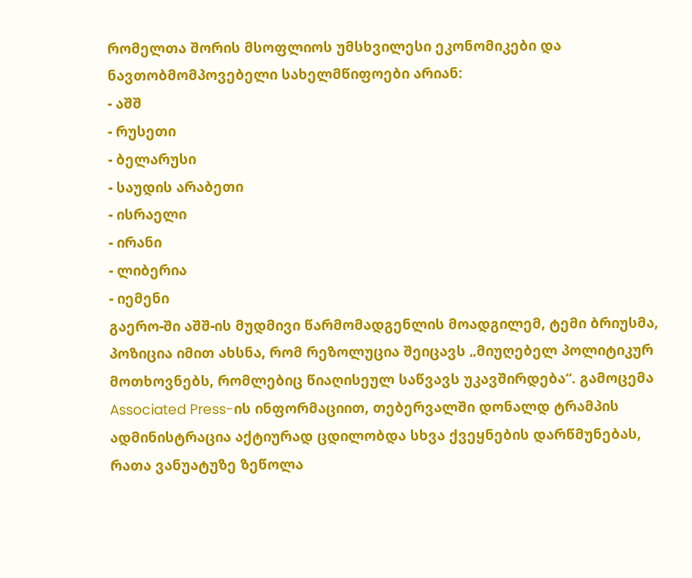რომელთა შორის მსოფლიოს უმსხვილესი ეკონომიკები და ნავთობმომპოვებელი სახელმწიფოები არიან:
- აშშ
- რუსეთი
- ბელარუსი
- საუდის არაბეთი
- ისრაელი
- ირანი
- ლიბერია
- იემენი
გაერო-ში აშშ-ის მუდმივი წარმომადგენლის მოადგილემ, ტემი ბრიუსმა, პოზიცია იმით ახსნა, რომ რეზოლუცია შეიცავს „მიუღებელ პოლიტიკურ მოთხოვნებს, რომლებიც წიაღისეულ საწვავს უკავშირდება“. გამოცემა Associated Press-ის ინფორმაციით, თებერვალში დონალდ ტრამპის ადმინისტრაცია აქტიურად ცდილობდა სხვა ქვეყნების დარწმუნებას, რათა ვანუატუზე ზეწოლა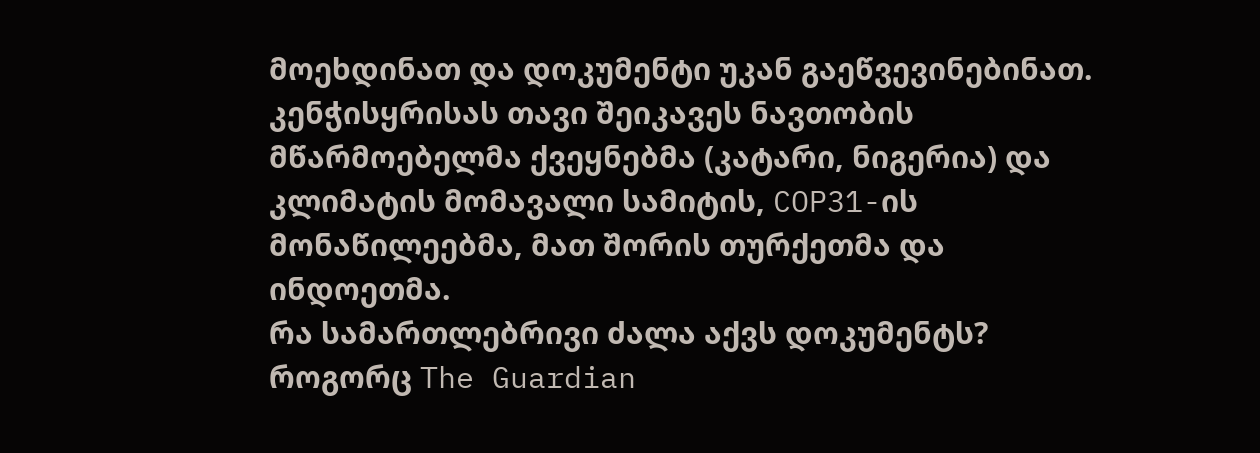მოეხდინათ და დოკუმენტი უკან გაეწვევინებინათ.
კენჭისყრისას თავი შეიკავეს ნავთობის მწარმოებელმა ქვეყნებმა (კატარი, ნიგერია) და კლიმატის მომავალი სამიტის, COP31-ის მონაწილეებმა, მათ შორის თურქეთმა და ინდოეთმა.
რა სამართლებრივი ძალა აქვს დოკუმენტს?
როგორც The Guardian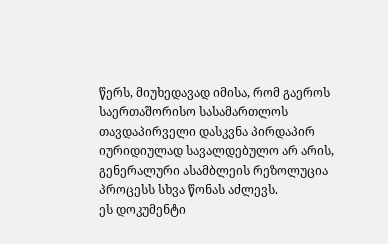წერს, მიუხედავად იმისა, რომ გაეროს საერთაშორისო სასამართლოს თავდაპირველი დასკვნა პირდაპირ იურიდიულად სავალდებულო არ არის, გენერალური ასამბლეის რეზოლუცია პროცესს სხვა წონას აძლევს.
ეს დოკუმენტი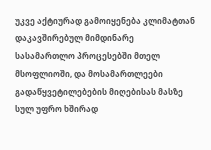უკვე აქტიურად გამოიყენება კლიმატთან დაკავშირებულ მიმდინარე სასამართლო პროცესებში მთელ მსოფლიოში, და მოსამართლეები გადაწყვეტილებების მიღებისას მასზე სულ უფრო ხშირად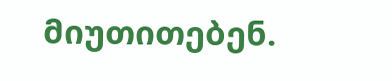მიუთითებენ.